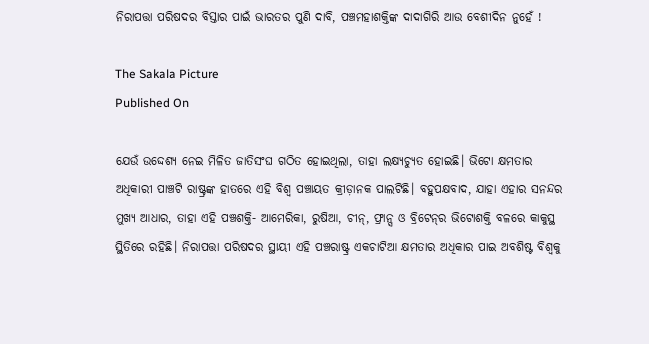ନିରାପତ୍ତା ପରିଷଦର ବିସ୍ତାର ପାଇଁ ଭାରତର ପୁଣି ଦାବି, ପଞ୍ଚମହାଶକ୍ତିଙ୍କ ଦାଦାଗିରି ଆଉ ବେଶୀଦିନ ନୁହେଁ !

The Sakala Picture
Published On

ଯେଉଁ ଉଦ୍ଦେଶ୍ୟ ନେଇ ମିଳିତ ଜାତିସଂଘ ଗଠିତ ହୋଇଥିଲା, ତାହା ଲକ୍ଷ୍ୟଚ୍ୟୁତ ହୋଇଛି। ଭିଟୋ କ୍ଷମତାର ଅଧିକାରୀ ପାଞ୍ଚଟି ରାଷ୍ଟ୍ରଙ୍କ ହାତରେ ଏହି ବିଶ୍ୱ ପଞ୍ଚାୟତ କ୍ରୀଡ଼ାନକ ପାଲଟିଛି। ବହୁପକ୍ଷବାଦ, ଯାହା ଏହାର ସନନ୍ଦର ମୁଖ୍ୟ ଆଧାର, ତାହା ଏହି ପଞ୍ଚଶକ୍ତି- ଆମେରିକା, ରୁଷିଆ, ଚୀନ୍‌‌, ଫ୍ରାନ୍ସ ଓ ବ୍ରିଟେନ୍‌‌ର ଭିଟୋଶକ୍ତି ବଳରେ କାକୁସ୍ଥ ସ୍ଥିତିରେ ରହିଛି। ନିରାପତ୍ତା ପରିଷଦର ସ୍ଥାୟୀ ଏହି ପଞ୍ଚରାଷ୍ଟ୍ର ଏକଚାଟିଆ କ୍ଷମତାର ଅଧିକାର ପାଇ ଅବଶିଷ୍ଟ ବିଶ୍ୱକୁ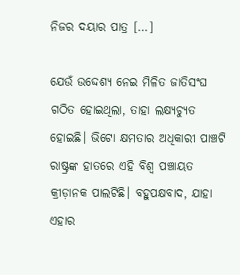ନିଜର ଦୟାର ପାତ୍ର […]

ଯେଉଁ ଉଦ୍ଦେଶ୍ୟ ନେଇ ମିଳିତ ଜାତିସଂଘ ଗଠିତ ହୋଇଥିଲା, ତାହା ଲକ୍ଷ୍ୟଚ୍ୟୁତ ହୋଇଛି। ଭିଟୋ କ୍ଷମତାର ଅଧିକାରୀ ପାଞ୍ଚଟି ରାଷ୍ଟ୍ରଙ୍କ ହାତରେ ଏହି ବିଶ୍ୱ ପଞ୍ଚାୟତ କ୍ରୀଡ଼ାନକ ପାଲଟିଛି। ବହୁପକ୍ଷବାଦ, ଯାହା ଏହାର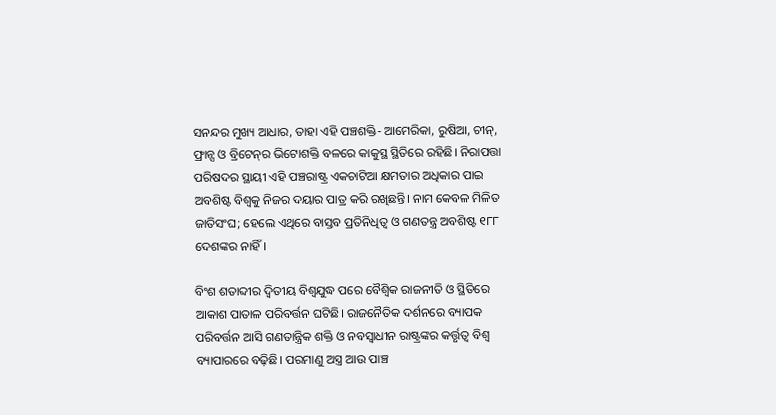ସନନ୍ଦର ମୁଖ୍ୟ ଆଧାର, ତାହା ଏହି ପଞ୍ଚଶକ୍ତି- ଆମେରିକା, ରୁଷିଆ, ଚୀନ୍‌‌, ଫ୍ରାନ୍ସ ଓ ବ୍ରିଟେନ୍‌‌ର ଭିଟୋଶକ୍ତି ବଳରେ କାକୁସ୍ଥ ସ୍ଥିତିରେ ରହିଛି। ନିରାପତ୍ତା ପରିଷଦର ସ୍ଥାୟୀ ଏହି ପଞ୍ଚରାଷ୍ଟ୍ର ଏକଚାଟିଆ କ୍ଷମତାର ଅଧିକାର ପାଇ ଅବଶିଷ୍ଟ ବିଶ୍ୱକୁ ନିଜର ଦୟାର ପାତ୍ର କରି ରଖିଛନ୍ତି। ନାମ କେବଳ ମିଳିତ ଜାତିସଂଘ; ହେଲେ ଏଥିରେ ବାସ୍ତବ ପ୍ରତିନିଧିତ୍ୱ ଓ ଗଣତନ୍ତ୍ର ଅବଶିଷ୍ଟ ୧୮୮ ଦେଶଙ୍କର ନାହିଁ।

ବିଂଶ ଶତାବ୍ଦୀର ଦ୍ୱିତୀୟ ବିଶ୍ୱଯୁଦ୍ଧ ପରେ ବୈଶ୍ୱିକ ରାଜନୀତି ଓ ସ୍ଥିତିରେ ଆକାଶ ପାତାଳ ପରିବର୍ତ୍ତନ ଘଟିଛି। ରାଜନୈତିକ ଦର୍ଶନରେ ବ୍ୟାପକ ପରିବର୍ତ୍ତନ ଆସି ଗଣତାନ୍ତ୍ରିକ ଶକ୍ତି ଓ ନବସ୍ୱାଧୀନ ରାଷ୍ଟ୍ରଙ୍କର କର୍ତ୍ତୃତ୍ୱ ବିଶ୍ୱ ବ୍ୟାପାରରେ ବଢ଼ିଛି। ପରମାଣୁ ଅସ୍ତ୍ର ଆଉ ପାଞ୍ଚ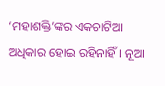‘ମହାଶକ୍ତି’ଙ୍କର ଏକଚାଟିଆ ଅଧିକାର ହୋଇ ରହିନାହିଁ। ନୂଆ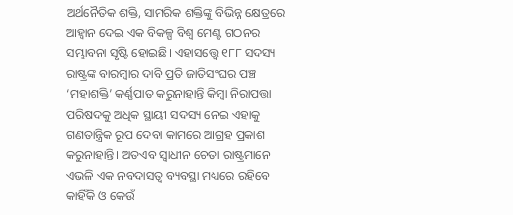ଅର୍ଥନୈତିକ ଶକ୍ତି, ସାମରିକ ଶକ୍ତିଙ୍କୁ ବିଭିନ୍ନ କ୍ଷେତ୍ରରେ ଆହ୍ୱାନ ଦେଇ ଏକ ବିକଳ୍ପ ବିଶ୍ୱ ମେଣ୍ଟ ଗଠନର ସମ୍ଭାବନା ସୃଷ୍ଟି ହୋଇଛି। ଏହାସତ୍ତ୍ବେ ୧୮୮ ସଦସ୍ୟ ରାଷ୍ଟ୍ରଙ୍କ ବାରମ୍ବାର ଦାବି ପ୍ରତି ଜାତିସଂଘର ପଞ୍ଚ ‘ମହାଶକ୍ତି’ କର୍ଣ୍ଣପାତ କରୁନାହାନ୍ତି କିମ୍ବା ନିରାପତ୍ତା ପରିଷଦକୁ ଅଧିକ ସ୍ଥାୟୀ ସଦସ୍ୟ ନେଇ ଏହାକୁ ଗଣତାନ୍ତ୍ରିକ ରୂପ ଦେବା କାମରେ ଆଗ୍ରହ ପ୍ରକାଶ କରୁନାହାନ୍ତି। ଅତଏବ ସ୍ୱାଧୀନ ଚେତା ରାଷ୍ଟ୍ରମାନେ ଏଭଳି ଏକ ନବଦାସତ୍ୱ ବ୍ୟବସ୍ଥା ମଧ୍ୟରେ ରହିବେ କାହିଁକି ଓ କେଉଁ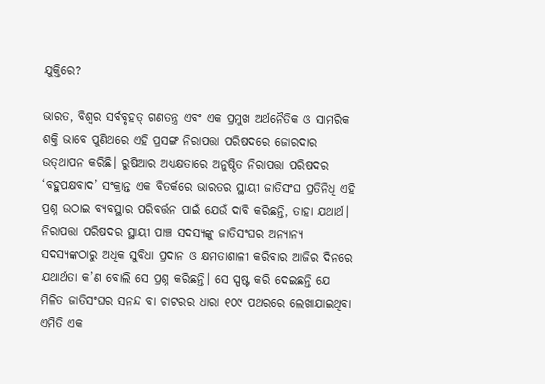ଯୁକ୍ତିରେ?

ଭାରତ, ବିଶ୍ୱର ସର୍ବବୃହତ୍‌‌ ଗଣତନ୍ତ୍ର ଏବଂ ଏକ ପ୍ରମୁଖ ଅର୍ଥନୈତିକ ଓ ସାମରିକ ଶକ୍ତି ଭାବେ ପୁଣିଥରେ ଏହି ପ୍ରସଙ୍ଗ ନିରାପତ୍ତା ପରିଷଦରେ ଜୋରଦାର ଉତ୍‌‌ଥାପନ କରିଛି। ରୁଷିଆର ଅଧ୍ୟକ୍ଷତାରେ ଅନୁଷ୍ଠିତ ନିରାପତ୍ତା ପରିଷଦର ‘ବହୁପକ୍ଷବାଦ’ ସଂକ୍ରାନ୍ତ ଏକ ବିତର୍କରେ ଭାରତର ସ୍ଥାୟୀ ଜାତିସଂଘ ପ୍ରତିନିଧି ଏହି ପ୍ରଶ୍ନ ଉଠାଇ ବ୍ୟବସ୍ଥାର ପରିବର୍ତ୍ତନ ପାଇଁ ଯେଉଁ ଦାବି କରିଛନ୍ତି, ତାହା ଯଥାର୍ଥ। ନିରାପତ୍ତା ପରିଷଦର ସ୍ଥାୟୀ ପାଞ୍ଚ ସଦସ୍ୟଙ୍କୁ ଜାତିସଂଘର ଅନ୍ୟାନ୍ୟ ସଦସ୍ୟଙ୍କଠାରୁ ଅଧିକ ସୁବିଧା ପ୍ରଦାନ ଓ କ୍ଷମତାଶାଳୀ କରିବାର ଆଜିର ଦିନରେ ଯଥାର୍ଥତା କ’ଣ ବୋଲି ସେ ପ୍ରଶ୍ନ କରିଛନ୍ତି। ସେ ସ୍ପଷ୍ଟ କରି ଦେଇଛନ୍ତି ଯେ ମିଳିତ ଜାତିସଂଘର ସନନ୍ଦ ବା ଚାଟରର ଧାରା ୧୦୯ ପଥରରେ ଲେଖାଯାଇଥିବା ଏମିତି ଏକ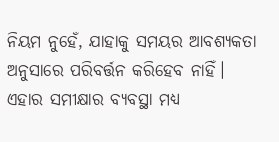ନିୟମ ନୁହେଁ, ଯାହାକୁ ସମୟର ଆବଶ୍ୟକତା ଅନୁସାରେ ପରିବର୍ତ୍ତନ କରିହେବ ନାହିଁ। ଏହାର ସମୀକ୍ଷାର ବ୍ୟବସ୍ଥା ମଧ୍ୟ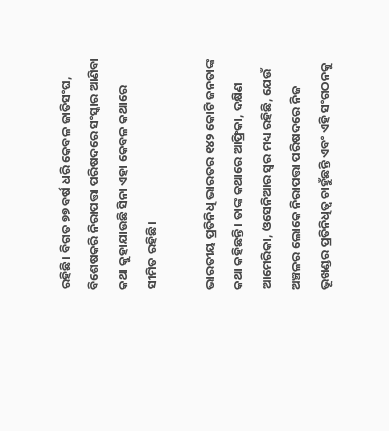ରହିଛି। ବିଗତ ୭୭ ବର୍ଷ ଧରି କେବଳ ଜାତିସଂଘ, ବିଶେଷକରି ନିରାପତ୍ତା ପରିଷଦରେ ସଂସ୍କାର ଆଣିବା କଥା କୁହାଯାଉଛି ସିନା ଏହା କେବଳ କଥାରେ ସୀମିତ ରହିଛି।

ଭାରତୀୟ ପ୍ରତିନିଧି ଭାରତର ୧୪୨ କୋଟି ଜନତାଙ୍କ କଥା କହିଛନ୍ତି। ତାଙ୍କ କଥାରେ ଆଫ୍ରିକା, ଦକ୍ଷିଣ ଆମେରିକା, ଓସେନିଆର ସ୍ୱର ମଧ୍ୟ ରହିଛି, ଯେଉଁ ଅଞ୍ଚଳର ଲୋକେ ନିରାପତ୍ତା ପରିଷଦରେ ନିଜ ଭୂଖଣ୍ଡର ପ୍ରତିନିଧିତ୍ୱ ଚାହୁଁଛନ୍ତି ଏବଂ ଏହି ସଂଗଠନକୁ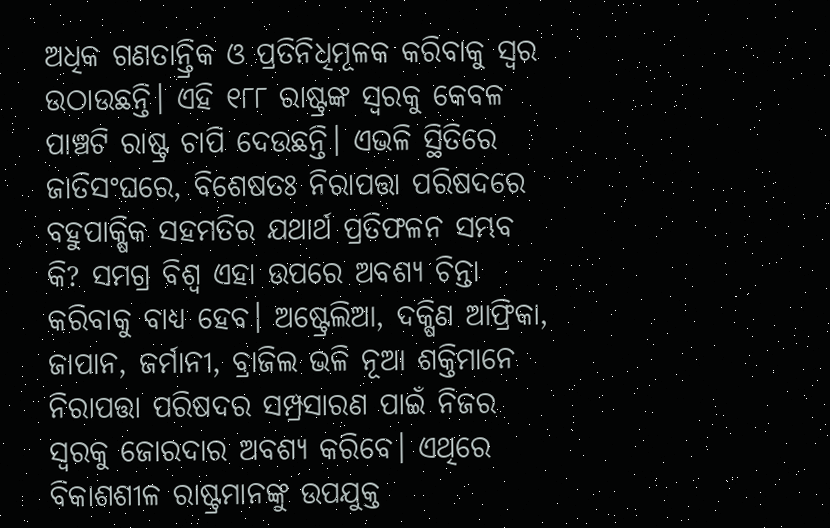ଅଧିକ ଗଣତାନ୍ତ୍ରିକ ଓ ପ୍ରତିନିଧିମୂଳକ କରିବାକୁ ସ୍ୱର ଉଠାଉଛନ୍ତି। ଏହି ୧୮୮ ରାଷ୍ଟ୍ରଙ୍କ ସ୍ୱରକୁ କେବଳ ପାଞ୍ଚଟି ରାଷ୍ଟ୍ର ଚାପି ଦେଉଛନ୍ତି। ଏଭଳି ସ୍ଥିତିରେ ଜାତିସଂଘରେ, ବିଶେଷତଃ ନିରାପତ୍ତା ପରିଷଦରେ ବହୁପାକ୍ଷିକ ସହମତିର ଯଥାର୍ଥ ପ୍ରତିଫଳନ ସମ୍ଭବ କି? ସମଗ୍ର ବିଶ୍ୱ ଏହା ଉପରେ ଅବଶ୍ୟ ଚିନ୍ତା କରିବାକୁ ବାଧ୍ୟ ହେବ। ଅଷ୍ଟ୍ରେଲିଆ, ଦକ୍ଷିଣ ଆଫ୍ରିକା, ଜାପାନ, ଜର୍ମାନୀ, ବ୍ରାଜିଲ ଭଳି ନୂଆ ଶକ୍ତିମାନେ ନିରାପତ୍ତା ପରିଷଦର ସମ୍ପ୍ରସାରଣ ପାଇଁ ନିଜର ସ୍ୱରକୁ ଜୋରଦାର ଅବଶ୍ୟ କରିବେ। ଏଥିରେ ବିକାଶଶୀଳ ରାଷ୍ଟ୍ରମାନଙ୍କୁ ଉପଯୁକ୍ତ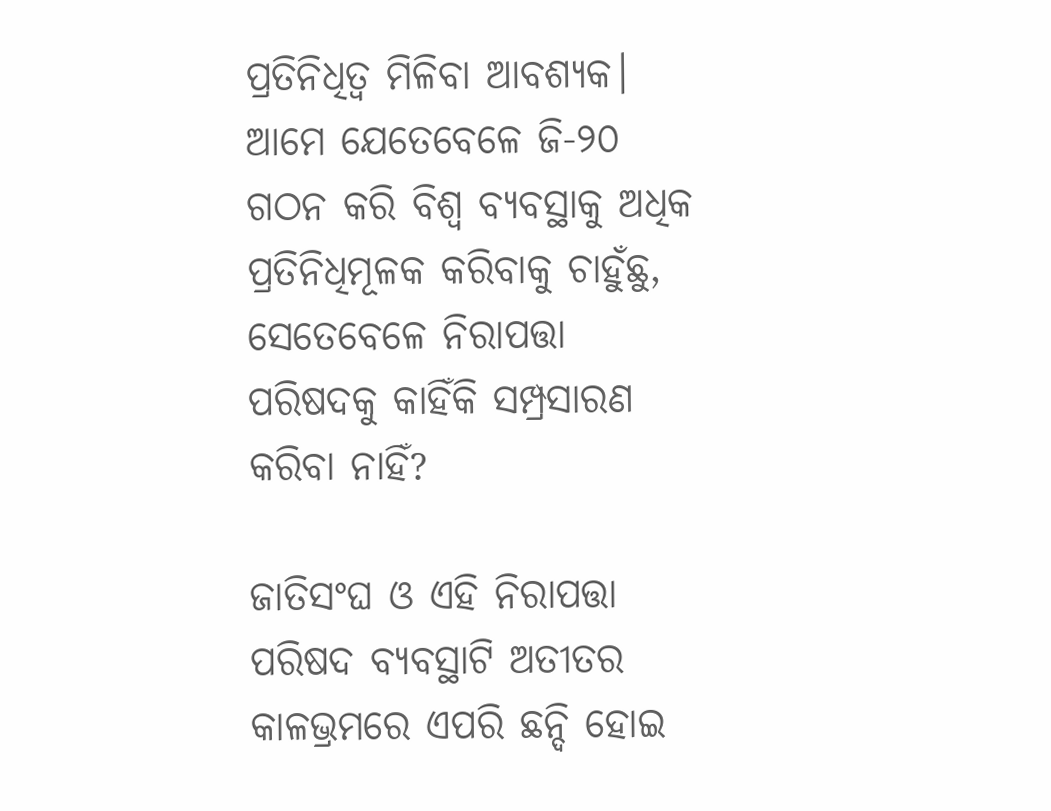ପ୍ରତିନିଧିତ୍ୱ ମିଳିବା ଆବଶ୍ୟକ। ଆମେ ଯେତେବେଳେ ଜି-୨୦ ଗଠନ କରି ବିଶ୍ୱ ବ୍ୟବସ୍ଥାକୁ ଅଧିକ ପ୍ରତିନିଧିମୂଳକ କରିବାକୁ ଚାହୁଁଛୁ, ସେତେବେଳେ ନିରାପତ୍ତା ପରିଷଦକୁ କାହିଁକି ସମ୍ପ୍ରସାରଣ କରିବା ନାହିଁ?

ଜାତିସଂଘ ଓ ଏହି ନିରାପତ୍ତା ପରିଷଦ ବ୍ୟବସ୍ଥାଟି ଅତୀତର କାଳଭ୍ରମରେ ଏପରି ଛନ୍ଦି ହୋଇ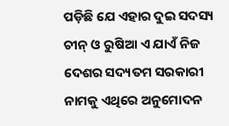ପଡ଼ିଛି ଯେ ଏହାର ଦୁଇ ସଦସ୍ୟ ଚୀନ୍‌‌ ଓ ରୁଷିଆ ଏ ଯାଏଁ ନିଜ ଦେଶର ସଦ୍ୟତମ ସରକାରୀ ନାମକୁ ଏଥିରେ ଅନୁମୋଦନ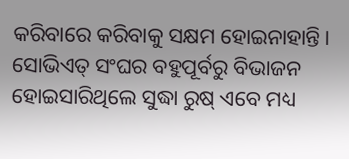କରିବାରେ କରିବାକୁ ସକ୍ଷମ ହୋଇନାହାନ୍ତି। ସୋଭିଏତ୍‌‌ ସଂଘର ବହୁପୂର୍ବରୁ ବିଭାଜନ ହୋଇସାରିଥିଲେ ସୁଦ୍ଧା ରୁଷ୍‌‌ ଏବେ ମଧ୍ୟ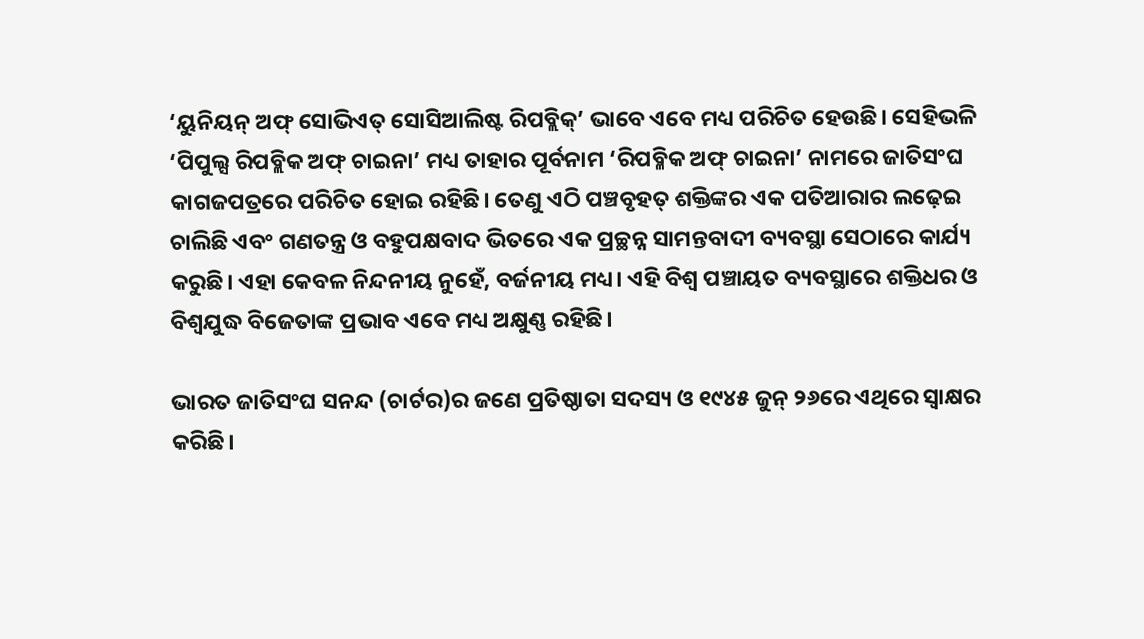‘ୟୁନିୟନ୍‌‌ ଅଫ୍‌‌ ସୋଭିଏତ୍‌‌ ସୋସିଆଲିଷ୍ଟ ରିପବ୍ଲିକ୍‌‌’ ଭାବେ ଏବେ ମଧ୍ୟ ପରିଚିତ ହେଉଛି। ସେହିଭଳି ‘ପିପୁଲ୍ସ ରିପବ୍ଲିକ ଅଫ୍‌‌ ଚାଇନା’ ମଧ୍ୟ ତାହାର ପୂର୍ବନାମ ‘ରିପବ୍ଳିକ ଅଫ୍‌‌ ଚାଇନା’ ନାମରେ ଜାତିସଂଘ କାଗଜପତ୍ରରେ ପରିଚିତ ହୋଇ ରହିଛି। ତେଣୁ ଏଠି ପଞ୍ଚବୃହତ୍‌‌ ଶକ୍ତିଙ୍କର ଏକ ପତିଆରାର ଲଢ଼େଇ ଚାଲିଛି ଏବଂ ଗଣତନ୍ତ୍ର ଓ ବହୁପକ୍ଷବାଦ ଭିତରେ ଏକ ପ୍ରଚ୍ଛନ୍ନ ସାମନ୍ତବାଦୀ ବ୍ୟବସ୍ଥା ସେଠାରେ କାର୍ଯ୍ୟ କରୁଛି। ଏହା କେବଳ ନିନ୍ଦନୀୟ ନୁହେଁ, ବର୍ଜନୀୟ ମଧ୍ୟ। ଏହି ବିଶ୍ୱ ପଞ୍ଚାୟତ ବ୍ୟବସ୍ଥାରେ ଶକ୍ତିଧର ଓ ବିଶ୍ୱଯୁଦ୍ଧ ବିଜେତାଙ୍କ ପ୍ରଭାବ ଏବେ ମଧ୍ୟ ଅକ୍ଷୁଣ୍ଣ ରହିଛି।

ଭାରତ ଜାତିସଂଘ ସନନ୍ଦ (ଚାର୍ଟର)ର ଜଣେ ପ୍ରତିଷ୍ଠାତା ସଦସ୍ୟ ଓ ୧୯୪୫ ଜୁନ୍‌‌ ୨୬ରେ ଏଥିରେ ସ୍ୱାକ୍ଷର କରିଛି।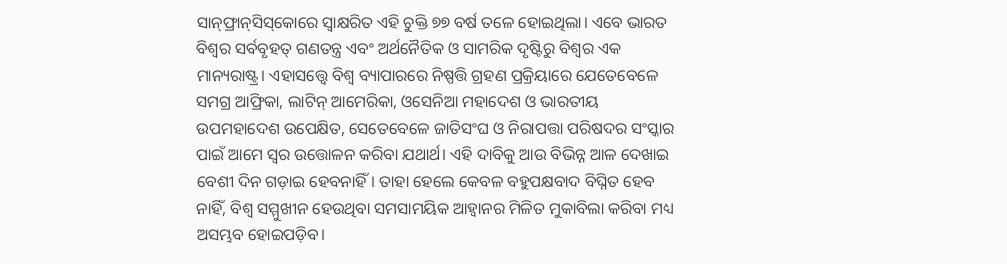ସାନ୍‌‌ଫ୍ରାନ୍‌‌ସିସ୍‌‌କୋରେ ସ୍ୱାକ୍ଷରିତ ଏହି ଚୁକ୍ତି ୭୭ ବର୍ଷ ତଳେ ହୋଇଥିଲା। ଏବେ ଭାରତ ବିଶ୍ୱର ସର୍ବବୃହତ୍‌‌ ଗଣତନ୍ତ୍ର ଏବଂ ଅର୍ଥନୈତିକ ଓ ସାମରିକ ଦୃଷ୍ଟିରୁ ବିଶ୍ୱର ଏକ ମାନ୍ୟରାଷ୍ଟ୍ର। ଏହାସତ୍ତ୍ବେ ବିଶ୍ୱ ବ୍ୟାପାରରେ ନିଷ୍ପତ୍ତି ଗ୍ରହଣ ପ୍ରକ୍ରିୟାରେ ଯେତେବେଳେ ସମଗ୍ର ଆଫ୍ରିକା, ଲାଟିନ୍‌‌ ଆମେରିକା, ଓସେନିଆ ମହାଦେଶ ଓ ଭାରତୀୟ ଉପମହାଦେଶ ଉପେକ୍ଷିତ, ସେତେବେଳେ ଜାତିସଂଘ ଓ ନିରାପତ୍ତା ପରିଷଦର ସଂସ୍କାର ପାଇଁ ଆମେ ସ୍ୱର ଉତ୍ତୋଳନ କରିବା ଯଥାର୍ଥ। ଏହି ଦାବିକୁ ଆଉ ବିଭିନ୍ନ ଆଳ ଦେଖାଇ ବେଶୀ ଦିନ ଗଡ଼ାଇ ହେବନାହିଁ। ତାହା ହେଲେ କେବଳ ବହୁପକ୍ଷବାଦ ବିଘ୍ନିତ ହେବ ନାହିଁ, ବିଶ୍ୱ ସମ୍ମୁଖୀନ ହେଉଥିବା ସମସାମୟିକ ଆହ୍ୱାନର ମିଳିତ ମୁକାବିଲା କରିବା ମଧ୍ୟ ଅସମ୍ଭବ ହୋଇପଡ଼ିବ।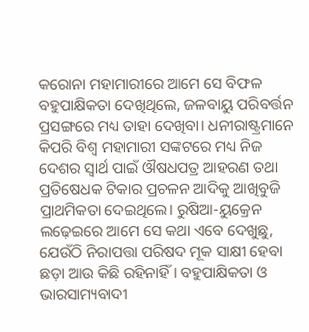କରୋନା ମହାମାରୀରେ ଆମେ ସେ ବିଫଳ ବହୁପାକ୍ଷିକତା ଦେଖିଥିଲେ, ଜଳବାୟୁ ପରିବର୍ତ୍ତନ ପ୍ରସଙ୍ଗରେ ମଧ୍ୟ ତାହା ଦେଖିବା। ଧନୀରାଷ୍ଟ୍ରମାନେ କିପରି ବିଶ୍ୱ ମହାମାରୀ ସଙ୍କଟରେ ମଧ୍ୟ ନିଜ ଦେଶର ସ୍ୱାର୍ଥ ପାଇଁ ଔଷଧପତ୍ର ଆହରଣ ତଥା ପ୍ରତିଷେଧକ ଟିକାର ପ୍ରଚଳନ ଆଦିକୁ ଆଖିବୁଜି ପ୍ରାଥମିକତା ଦେଇଥିଲେ। ରୁଷିଆ-ୟୁକ୍ରେନ ଲଢ଼େଇରେ ଆମେ ସେ କଥା ଏବେ ଦେଖୁଛୁ, ଯେଉଁଠି ନିରାପତ୍ତା ପରିଷଦ ମୂକ ସାକ୍ଷୀ ହେବା ଛଡ଼ା ଆଉ କିଛି ରହିନାହିଁ। ବହୁପାକ୍ଷିକତା ଓ ଭାରସାମ୍ୟବାଦୀ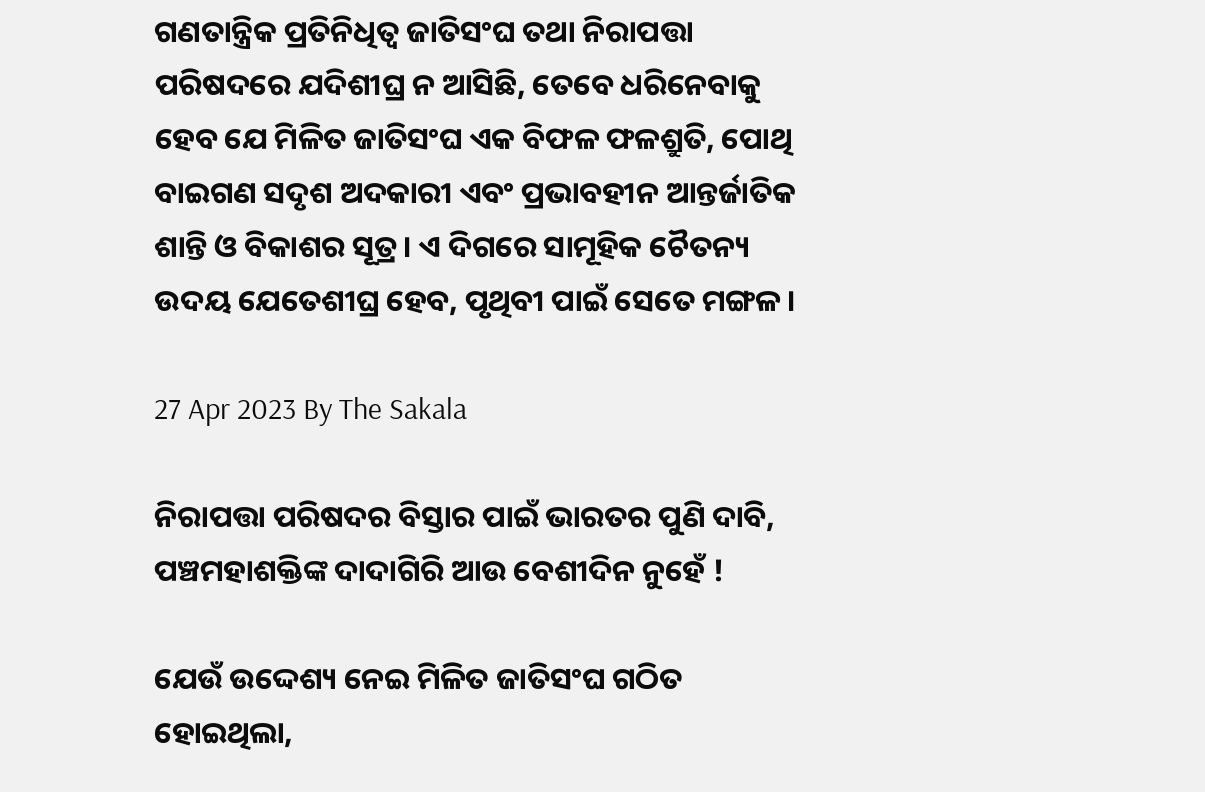ଗଣତାନ୍ତ୍ରିକ ପ୍ରତିନିଧିତ୍ୱ ଜାତିସଂଘ ତଥା ନିରାପତ୍ତା ପରିଷଦରେ ଯଦିଶୀଘ୍ର ନ ଆସିଛି, ତେବେ ଧରିନେବାକୁ ହେବ ଯେ ମିଳିତ ଜାତିସଂଘ ଏକ ବିଫଳ ଫଳଶ୍ରୁତି, ପୋଥି ବାଇଗଣ ସଦୃଶ ଅଦକାରୀ ଏବଂ ପ୍ରଭାବହୀନ ଆନ୍ତର୍ଜାତିକ ଶାନ୍ତି ଓ ବିକାଶର ସୂତ୍ର। ଏ ଦିଗରେ ସାମୂହିକ ଚୈତନ୍ୟ ଉଦୟ ଯେତେଶୀଘ୍ର ହେବ, ପୃଥିବୀ ପାଇଁ ସେତେ ମଙ୍ଗଳ।

27 Apr 2023 By The Sakala

ନିରାପତ୍ତା ପରିଷଦର ବିସ୍ତାର ପାଇଁ ଭାରତର ପୁଣି ଦାବି, ପଞ୍ଚମହାଶକ୍ତିଙ୍କ ଦାଦାଗିରି ଆଉ ବେଶୀଦିନ ନୁହେଁ !

ଯେଉଁ ଉଦ୍ଦେଶ୍ୟ ନେଇ ମିଳିତ ଜାତିସଂଘ ଗଠିତ ହୋଇଥିଲା,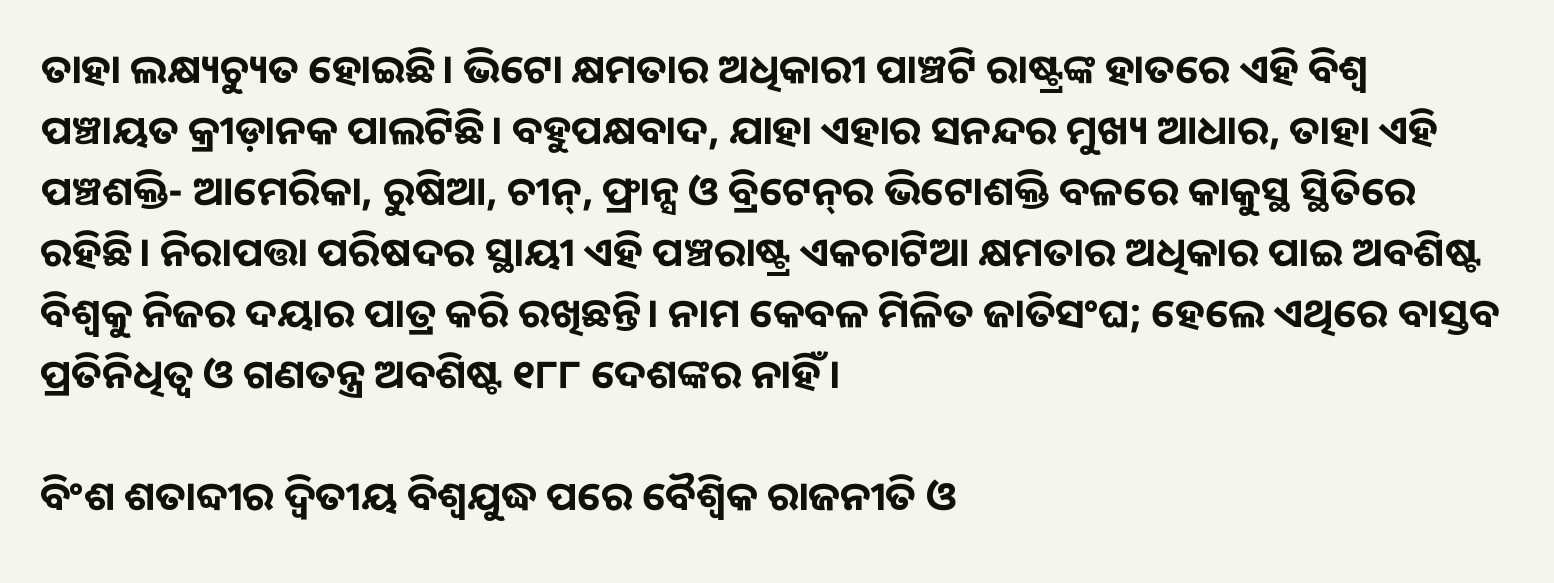ତାହା ଲକ୍ଷ୍ୟଚ୍ୟୁତ ହୋଇଛି। ଭିଟୋ କ୍ଷମତାର ଅଧିକାରୀ ପାଞ୍ଚଟି ରାଷ୍ଟ୍ରଙ୍କ ହାତରେ ଏହି ବିଶ୍ୱ ପଞ୍ଚାୟତ କ୍ରୀଡ଼ାନକ ପାଲଟିଛି। ବହୁପକ୍ଷବାଦ, ଯାହା ଏହାର ସନନ୍ଦର ମୁଖ୍ୟ ଆଧାର, ତାହା ଏହି ପଞ୍ଚଶକ୍ତି- ଆମେରିକା, ରୁଷିଆ, ଚୀନ୍‌‌, ଫ୍ରାନ୍ସ ଓ ବ୍ରିଟେନ୍‌‌ର ଭିଟୋଶକ୍ତି ବଳରେ କାକୁସ୍ଥ ସ୍ଥିତିରେ ରହିଛି। ନିରାପତ୍ତା ପରିଷଦର ସ୍ଥାୟୀ ଏହି ପଞ୍ଚରାଷ୍ଟ୍ର ଏକଚାଟିଆ କ୍ଷମତାର ଅଧିକାର ପାଇ ଅବଶିଷ୍ଟ ବିଶ୍ୱକୁ ନିଜର ଦୟାର ପାତ୍ର କରି ରଖିଛନ୍ତି। ନାମ କେବଳ ମିଳିତ ଜାତିସଂଘ; ହେଲେ ଏଥିରେ ବାସ୍ତବ ପ୍ରତିନିଧିତ୍ୱ ଓ ଗଣତନ୍ତ୍ର ଅବଶିଷ୍ଟ ୧୮୮ ଦେଶଙ୍କର ନାହିଁ।

ବିଂଶ ଶତାବ୍ଦୀର ଦ୍ୱିତୀୟ ବିଶ୍ୱଯୁଦ୍ଧ ପରେ ବୈଶ୍ୱିକ ରାଜନୀତି ଓ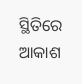ସ୍ଥିତିରେ ଆକାଶ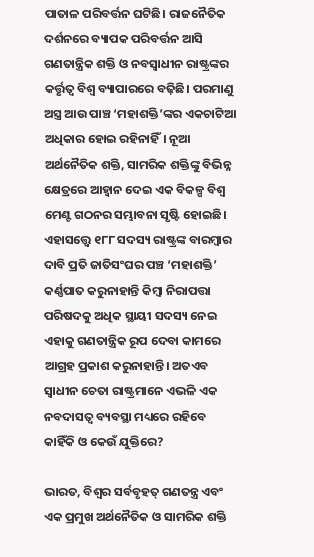ପାତାଳ ପରିବର୍ତ୍ତନ ଘଟିଛି। ରାଜନୈତିକ ଦର୍ଶନରେ ବ୍ୟାପକ ପରିବର୍ତ୍ତନ ଆସି ଗଣତାନ୍ତ୍ରିକ ଶକ୍ତି ଓ ନବସ୍ୱାଧୀନ ରାଷ୍ଟ୍ରଙ୍କର କର୍ତ୍ତୃତ୍ୱ ବିଶ୍ୱ ବ୍ୟାପାରରେ ବଢ଼ିଛି। ପରମାଣୁ ଅସ୍ତ୍ର ଆଉ ପାଞ୍ଚ ‘ମହାଶକ୍ତି’ଙ୍କର ଏକଚାଟିଆ ଅଧିକାର ହୋଇ ରହିନାହିଁ। ନୂଆ ଅର୍ଥନୈତିକ ଶକ୍ତି, ସାମରିକ ଶକ୍ତିଙ୍କୁ ବିଭିନ୍ନ କ୍ଷେତ୍ରରେ ଆହ୍ୱାନ ଦେଇ ଏକ ବିକଳ୍ପ ବିଶ୍ୱ ମେଣ୍ଟ ଗଠନର ସମ୍ଭାବନା ସୃଷ୍ଟି ହୋଇଛି। ଏହାସତ୍ତ୍ବେ ୧୮୮ ସଦସ୍ୟ ରାଷ୍ଟ୍ରଙ୍କ ବାରମ୍ବାର ଦାବି ପ୍ରତି ଜାତିସଂଘର ପଞ୍ଚ ‘ମହାଶକ୍ତି’ କର୍ଣ୍ଣପାତ କରୁନାହାନ୍ତି କିମ୍ବା ନିରାପତ୍ତା ପରିଷଦକୁ ଅଧିକ ସ୍ଥାୟୀ ସଦସ୍ୟ ନେଇ ଏହାକୁ ଗଣତାନ୍ତ୍ରିକ ରୂପ ଦେବା କାମରେ ଆଗ୍ରହ ପ୍ରକାଶ କରୁନାହାନ୍ତି। ଅତଏବ ସ୍ୱାଧୀନ ଚେତା ରାଷ୍ଟ୍ରମାନେ ଏଭଳି ଏକ ନବଦାସତ୍ୱ ବ୍ୟବସ୍ଥା ମଧ୍ୟରେ ରହିବେ କାହିଁକି ଓ କେଉଁ ଯୁକ୍ତିରେ?

ଭାରତ, ବିଶ୍ୱର ସର୍ବବୃହତ୍‌‌ ଗଣତନ୍ତ୍ର ଏବଂ ଏକ ପ୍ରମୁଖ ଅର୍ଥନୈତିକ ଓ ସାମରିକ ଶକ୍ତି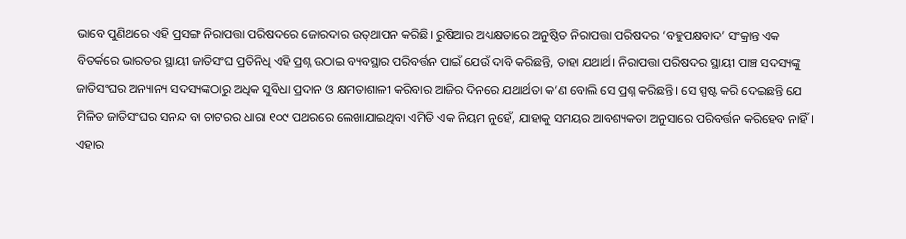ଭାବେ ପୁଣିଥରେ ଏହି ପ୍ରସଙ୍ଗ ନିରାପତ୍ତା ପରିଷଦରେ ଜୋରଦାର ଉତ୍‌‌ଥାପନ କରିଛି। ରୁଷିଆର ଅଧ୍ୟକ୍ଷତାରେ ଅନୁଷ୍ଠିତ ନିରାପତ୍ତା ପରିଷଦର ‘ବହୁପକ୍ଷବାଦ’ ସଂକ୍ରାନ୍ତ ଏକ ବିତର୍କରେ ଭାରତର ସ୍ଥାୟୀ ଜାତିସଂଘ ପ୍ରତିନିଧି ଏହି ପ୍ରଶ୍ନ ଉଠାଇ ବ୍ୟବସ୍ଥାର ପରିବର୍ତ୍ତନ ପାଇଁ ଯେଉଁ ଦାବି କରିଛନ୍ତି, ତାହା ଯଥାର୍ଥ। ନିରାପତ୍ତା ପରିଷଦର ସ୍ଥାୟୀ ପାଞ୍ଚ ସଦସ୍ୟଙ୍କୁ ଜାତିସଂଘର ଅନ୍ୟାନ୍ୟ ସଦସ୍ୟଙ୍କଠାରୁ ଅଧିକ ସୁବିଧା ପ୍ରଦାନ ଓ କ୍ଷମତାଶାଳୀ କରିବାର ଆଜିର ଦିନରେ ଯଥାର୍ଥତା କ’ଣ ବୋଲି ସେ ପ୍ରଶ୍ନ କରିଛନ୍ତି। ସେ ସ୍ପଷ୍ଟ କରି ଦେଇଛନ୍ତି ଯେ ମିଳିତ ଜାତିସଂଘର ସନନ୍ଦ ବା ଚାଟରର ଧାରା ୧୦୯ ପଥରରେ ଲେଖାଯାଇଥିବା ଏମିତି ଏକ ନିୟମ ନୁହେଁ, ଯାହାକୁ ସମୟର ଆବଶ୍ୟକତା ଅନୁସାରେ ପରିବର୍ତ୍ତନ କରିହେବ ନାହିଁ। ଏହାର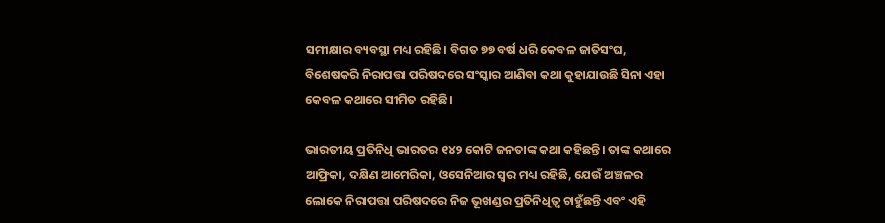ସମୀକ୍ଷାର ବ୍ୟବସ୍ଥା ମଧ୍ୟ ରହିଛି। ବିଗତ ୭୭ ବର୍ଷ ଧରି କେବଳ ଜାତିସଂଘ, ବିଶେଷକରି ନିରାପତ୍ତା ପରିଷଦରେ ସଂସ୍କାର ଆଣିବା କଥା କୁହାଯାଉଛି ସିନା ଏହା କେବଳ କଥାରେ ସୀମିତ ରହିଛି।

ଭାରତୀୟ ପ୍ରତିନିଧି ଭାରତର ୧୪୨ କୋଟି ଜନତାଙ୍କ କଥା କହିଛନ୍ତି। ତାଙ୍କ କଥାରେ ଆଫ୍ରିକା, ଦକ୍ଷିଣ ଆମେରିକା, ଓସେନିଆର ସ୍ୱର ମଧ୍ୟ ରହିଛି, ଯେଉଁ ଅଞ୍ଚଳର ଲୋକେ ନିରାପତ୍ତା ପରିଷଦରେ ନିଜ ଭୂଖଣ୍ଡର ପ୍ରତିନିଧିତ୍ୱ ଚାହୁଁଛନ୍ତି ଏବଂ ଏହି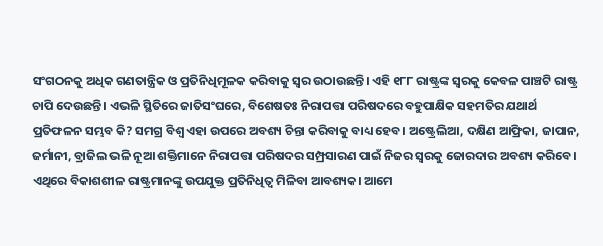ସଂଗଠନକୁ ଅଧିକ ଗଣତାନ୍ତ୍ରିକ ଓ ପ୍ରତିନିଧିମୂଳକ କରିବାକୁ ସ୍ୱର ଉଠାଉଛନ୍ତି। ଏହି ୧୮୮ ରାଷ୍ଟ୍ରଙ୍କ ସ୍ୱରକୁ କେବଳ ପାଞ୍ଚଟି ରାଷ୍ଟ୍ର ଚାପି ଦେଉଛନ୍ତି। ଏଭଳି ସ୍ଥିତିରେ ଜାତିସଂଘରେ, ବିଶେଷତଃ ନିରାପତ୍ତା ପରିଷଦରେ ବହୁପାକ୍ଷିକ ସହମତିର ଯଥାର୍ଥ ପ୍ରତିଫଳନ ସମ୍ଭବ କି? ସମଗ୍ର ବିଶ୍ୱ ଏହା ଉପରେ ଅବଶ୍ୟ ଚିନ୍ତା କରିବାକୁ ବାଧ୍ୟ ହେବ। ଅଷ୍ଟ୍ରେଲିଆ, ଦକ୍ଷିଣ ଆଫ୍ରିକା, ଜାପାନ, ଜର୍ମାନୀ, ବ୍ରାଜିଲ ଭଳି ନୂଆ ଶକ୍ତିମାନେ ନିରାପତ୍ତା ପରିଷଦର ସମ୍ପ୍ରସାରଣ ପାଇଁ ନିଜର ସ୍ୱରକୁ ଜୋରଦାର ଅବଶ୍ୟ କରିବେ। ଏଥିରେ ବିକାଶଶୀଳ ରାଷ୍ଟ୍ରମାନଙ୍କୁ ଉପଯୁକ୍ତ ପ୍ରତିନିଧିତ୍ୱ ମିଳିବା ଆବଶ୍ୟକ। ଆମେ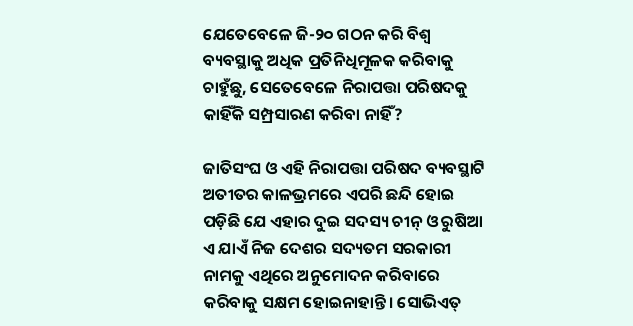ଯେତେବେଳେ ଜି-୨୦ ଗଠନ କରି ବିଶ୍ୱ ବ୍ୟବସ୍ଥାକୁ ଅଧିକ ପ୍ରତିନିଧିମୂଳକ କରିବାକୁ ଚାହୁଁଛୁ, ସେତେବେଳେ ନିରାପତ୍ତା ପରିଷଦକୁ କାହିଁକି ସମ୍ପ୍ରସାରଣ କରିବା ନାହିଁ?

ଜାତିସଂଘ ଓ ଏହି ନିରାପତ୍ତା ପରିଷଦ ବ୍ୟବସ୍ଥାଟି ଅତୀତର କାଳଭ୍ରମରେ ଏପରି ଛନ୍ଦି ହୋଇ ପଡ଼ିଛି ଯେ ଏହାର ଦୁଇ ସଦସ୍ୟ ଚୀନ୍‌‌ ଓ ରୁଷିଆ ଏ ଯାଏଁ ନିଜ ଦେଶର ସଦ୍ୟତମ ସରକାରୀ ନାମକୁ ଏଥିରେ ଅନୁମୋଦନ କରିବାରେ କରିବାକୁ ସକ୍ଷମ ହୋଇନାହାନ୍ତି। ସୋଭିଏତ୍‌‌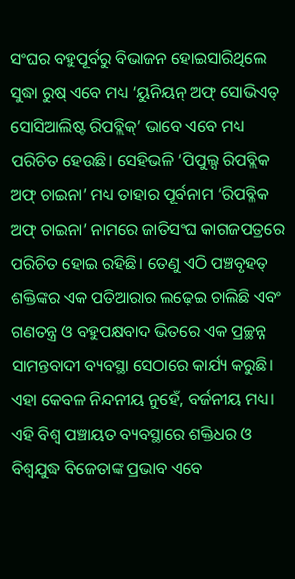ସଂଘର ବହୁପୂର୍ବରୁ ବିଭାଜନ ହୋଇସାରିଥିଲେ ସୁଦ୍ଧା ରୁଷ୍‌‌ ଏବେ ମଧ୍ୟ ‘ୟୁନିୟନ୍‌‌ ଅଫ୍‌‌ ସୋଭିଏତ୍‌‌ ସୋସିଆଲିଷ୍ଟ ରିପବ୍ଲିକ୍‌‌’ ଭାବେ ଏବେ ମଧ୍ୟ ପରିଚିତ ହେଉଛି। ସେହିଭଳି ‘ପିପୁଲ୍ସ ରିପବ୍ଲିକ ଅଫ୍‌‌ ଚାଇନା’ ମଧ୍ୟ ତାହାର ପୂର୍ବନାମ ‘ରିପବ୍ଳିକ ଅଫ୍‌‌ ଚାଇନା’ ନାମରେ ଜାତିସଂଘ କାଗଜପତ୍ରରେ ପରିଚିତ ହୋଇ ରହିଛି। ତେଣୁ ଏଠି ପଞ୍ଚବୃହତ୍‌‌ ଶକ୍ତିଙ୍କର ଏକ ପତିଆରାର ଲଢ଼େଇ ଚାଲିଛି ଏବଂ ଗଣତନ୍ତ୍ର ଓ ବହୁପକ୍ଷବାଦ ଭିତରେ ଏକ ପ୍ରଚ୍ଛନ୍ନ ସାମନ୍ତବାଦୀ ବ୍ୟବସ୍ଥା ସେଠାରେ କାର୍ଯ୍ୟ କରୁଛି। ଏହା କେବଳ ନିନ୍ଦନୀୟ ନୁହେଁ, ବର୍ଜନୀୟ ମଧ୍ୟ। ଏହି ବିଶ୍ୱ ପଞ୍ଚାୟତ ବ୍ୟବସ୍ଥାରେ ଶକ୍ତିଧର ଓ ବିଶ୍ୱଯୁଦ୍ଧ ବିଜେତାଙ୍କ ପ୍ରଭାବ ଏବେ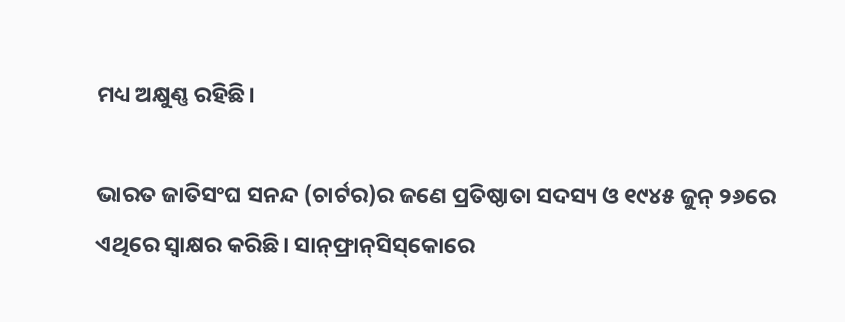ମଧ୍ୟ ଅକ୍ଷୁଣ୍ଣ ରହିଛି।

ଭାରତ ଜାତିସଂଘ ସନନ୍ଦ (ଚାର୍ଟର)ର ଜଣେ ପ୍ରତିଷ୍ଠାତା ସଦସ୍ୟ ଓ ୧୯୪୫ ଜୁନ୍‌‌ ୨୬ରେ ଏଥିରେ ସ୍ୱାକ୍ଷର କରିଛି। ସାନ୍‌‌ଫ୍ରାନ୍‌‌ସିସ୍‌‌କୋରେ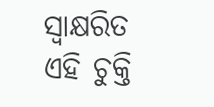ସ୍ୱାକ୍ଷରିତ ଏହି ଚୁକ୍ତି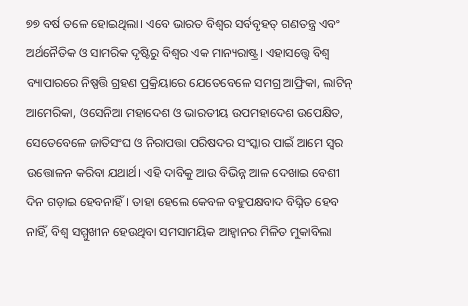୭୭ ବର୍ଷ ତଳେ ହୋଇଥିଲା। ଏବେ ଭାରତ ବିଶ୍ୱର ସର୍ବବୃହତ୍‌‌ ଗଣତନ୍ତ୍ର ଏବଂ ଅର୍ଥନୈତିକ ଓ ସାମରିକ ଦୃଷ୍ଟିରୁ ବିଶ୍ୱର ଏକ ମାନ୍ୟରାଷ୍ଟ୍ର। ଏହାସତ୍ତ୍ବେ ବିଶ୍ୱ ବ୍ୟାପାରରେ ନିଷ୍ପତ୍ତି ଗ୍ରହଣ ପ୍ରକ୍ରିୟାରେ ଯେତେବେଳେ ସମଗ୍ର ଆଫ୍ରିକା, ଲାଟିନ୍‌‌ ଆମେରିକା, ଓସେନିଆ ମହାଦେଶ ଓ ଭାରତୀୟ ଉପମହାଦେଶ ଉପେକ୍ଷିତ, ସେତେବେଳେ ଜାତିସଂଘ ଓ ନିରାପତ୍ତା ପରିଷଦର ସଂସ୍କାର ପାଇଁ ଆମେ ସ୍ୱର ଉତ୍ତୋଳନ କରିବା ଯଥାର୍ଥ। ଏହି ଦାବିକୁ ଆଉ ବିଭିନ୍ନ ଆଳ ଦେଖାଇ ବେଶୀ ଦିନ ଗଡ଼ାଇ ହେବନାହିଁ। ତାହା ହେଲେ କେବଳ ବହୁପକ୍ଷବାଦ ବିଘ୍ନିତ ହେବ ନାହିଁ, ବିଶ୍ୱ ସମ୍ମୁଖୀନ ହେଉଥିବା ସମସାମୟିକ ଆହ୍ୱାନର ମିଳିତ ମୁକାବିଲା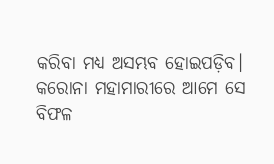କରିବା ମଧ୍ୟ ଅସମ୍ଭବ ହୋଇପଡ଼ିବ। କରୋନା ମହାମାରୀରେ ଆମେ ସେ ବିଫଳ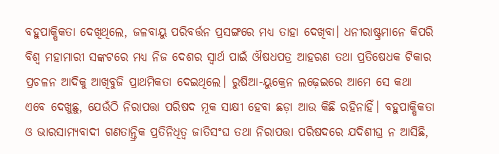ବହୁପାକ୍ଷିକତା ଦେଖିଥିଲେ, ଜଳବାୟୁ ପରିବର୍ତ୍ତନ ପ୍ରସଙ୍ଗରେ ମଧ୍ୟ ତାହା ଦେଖିବା। ଧନୀରାଷ୍ଟ୍ରମାନେ କିପରି ବିଶ୍ୱ ମହାମାରୀ ସଙ୍କଟରେ ମଧ୍ୟ ନିଜ ଦେଶର ସ୍ୱାର୍ଥ ପାଇଁ ଔଷଧପତ୍ର ଆହରଣ ତଥା ପ୍ରତିଷେଧକ ଟିକାର ପ୍ରଚଳନ ଆଦିକୁ ଆଖିବୁଜି ପ୍ରାଥମିକତା ଦେଇଥିଲେ। ରୁଷିଆ-ୟୁକ୍ରେନ ଲଢ଼େଇରେ ଆମେ ସେ କଥା ଏବେ ଦେଖୁଛୁ, ଯେଉଁଠି ନିରାପତ୍ତା ପରିଷଦ ମୂକ ସାକ୍ଷୀ ହେବା ଛଡ଼ା ଆଉ କିଛି ରହିନାହିଁ। ବହୁପାକ୍ଷିକତା ଓ ଭାରସାମ୍ୟବାଦୀ ଗଣତାନ୍ତ୍ରିକ ପ୍ରତିନିଧିତ୍ୱ ଜାତିସଂଘ ତଥା ନିରାପତ୍ତା ପରିଷଦରେ ଯଦିଶୀଘ୍ର ନ ଆସିଛି,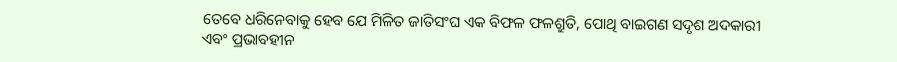ତେବେ ଧରିନେବାକୁ ହେବ ଯେ ମିଳିତ ଜାତିସଂଘ ଏକ ବିଫଳ ଫଳଶ୍ରୁତି, ପୋଥି ବାଇଗଣ ସଦୃଶ ଅଦକାରୀ ଏବଂ ପ୍ରଭାବହୀନ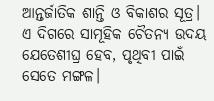ଆନ୍ତର୍ଜାତିକ ଶାନ୍ତି ଓ ବିକାଶର ସୂତ୍ର। ଏ ଦିଗରେ ସାମୂହିକ ଚୈତନ୍ୟ ଉଦୟ ଯେତେଶୀଘ୍ର ହେବ, ପୃଥିବୀ ପାଇଁ ସେତେ ମଙ୍ଗଳ।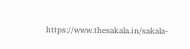https://www.thesakala.in/sakala-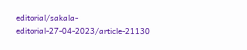editorial/sakala-editorial-27-04-2023/article-21130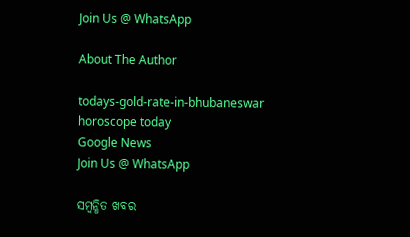Join Us @ WhatsApp

About The Author

todays-gold-rate-in-bhubaneswar
horoscope today
Google News
Join Us @ WhatsApp

ସମ୍ବନ୍ଧିତ ଖବର